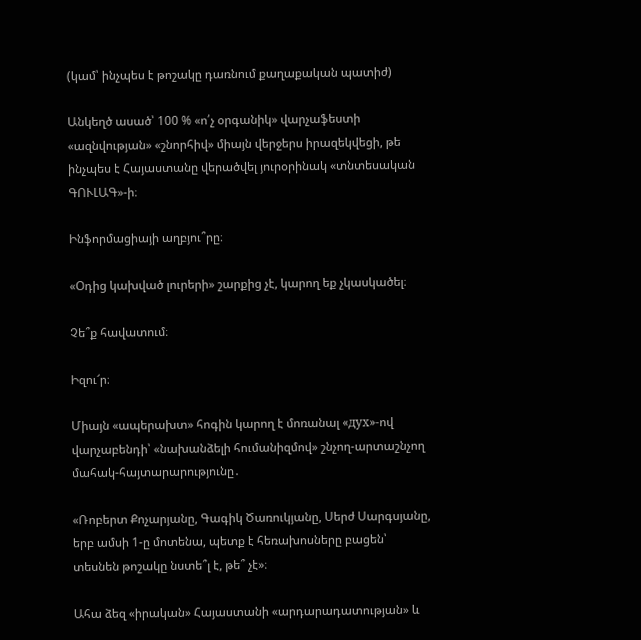(կամ՝ ինչպես է թոշակը դառնում քաղաքական պատիժ)

Անկեղծ ասած՝ 100 % «ո՛չ օրգանիկ» վարչաֆեստի «ազնվության» «շնորհիվ» միայն վերջերս իրազեկվեցի, թե ինչպես է Հայաստանը վերածվել յուրօրինակ «տնտեսական ԳՈՒԼԱԳ»-ի։

Ինֆորմացիայի աղբյու՞րը։

«Օդից կախված լուրերի» շարքից չէ, կարող եք չկասկածել։

Չե՞ք հավատում։

Իզու՜ր։

Միայն «ապերախտ» հոգին կարող է մոռանալ «дух»-ով վարչաբենդի՝ «նախանձելի հումանիզմով» շնչող-արտաշնչող մահակ-հայտարարությունը․

«Ռոբերտ Քոչարյանը, Գագիկ Ծառուկյանը, Սերժ Սարգսյանը, երբ ամսի 1-ը մոտենա, պետք է հեռախոսները բացեն՝ տեսնեն թոշակը նստե՞լ է, թե՞ չէ»։

Ահա ձեզ «իրական» Հայաստանի «արդարադատության» և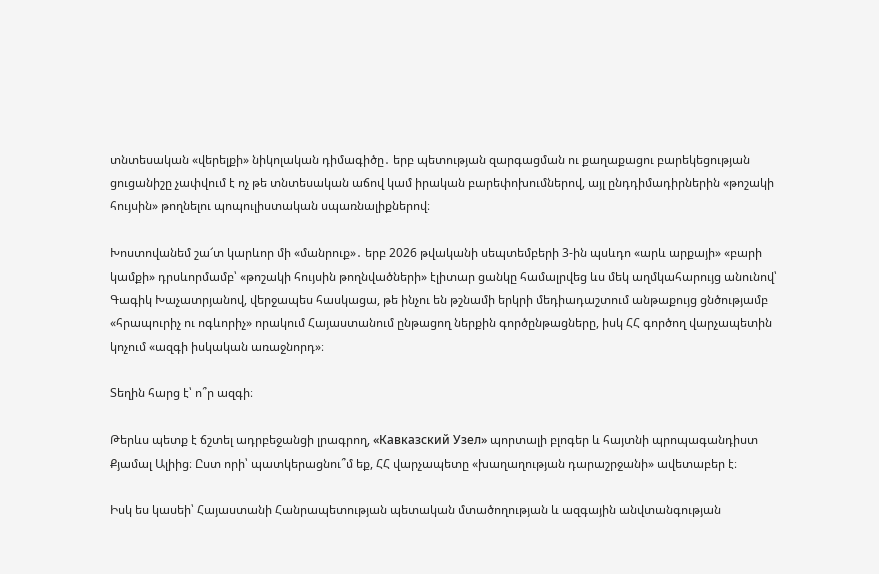տնտեսական «վերելքի» նիկոլական դիմագիծը․ երբ պետության զարգացման ու քաղաքացու բարեկեցության ցուցանիշը չափվում է ոչ թե տնտեսական աճով կամ իրական բարեփոխումներով, այլ ընդդիմադիրներին «թոշակի հույսին» թողնելու պոպուլիստական սպառնալիքներով։

Խոստովանեմ շա՜տ կարևոր մի «մանրուք»․ երբ 2026 թվականի սեպտեմբերի 3-ին պսևդո «արև արքայի» «բարի կամքի» դրսևորմամբ՝ «թոշակի հույսին թողնվածների» էլիտար ցանկը համալրվեց ևս մեկ աղմկահարույց անունով՝ Գագիկ Խաչատրյանով, վերջապես հասկացա, թե ինչու են թշնամի երկրի մեդիադաշտում անթաքույց ցնծությամբ «հրապուրիչ ու ոգևորիչ» որակում Հայաստանում ընթացող ներքին գործընթացները, իսկ ՀՀ գործող վարչապետին կոչում «ազգի իսկական առաջնորդ»։

Տեղին հարց է՝ ո՞ր ազգի։

Թերևս պետք է ճշտել ադրբեջանցի լրագրող, «Кавказский Узел» պորտալի բլոգեր և հայտնի պրոպագանդիստ Քյամալ Ալիից։ Ըստ որի՝ պատկերացնու՞մ եք, ՀՀ վարչապետը «խաղաղության դարաշրջանի» ավետաբեր է։

Իսկ ես կասեի՝ Հայաստանի Հանրապետության պետական մտածողության և ազգային անվտանգության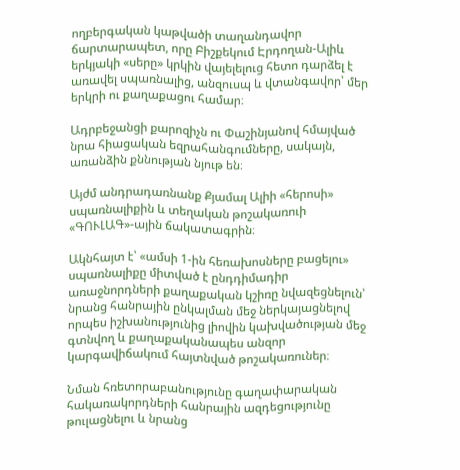ողբերգական կաթվածի տաղանդավոր ճարտարապետ, որը Բիշքեկում Էրդողան-Ալիև երկյակի «սերը» կրկին վայելելուց հետո դարձել է առավել սպառնալից, անզուսպ և վտանգավոր՝ մեր երկրի ու քաղաքացու համար։

Ադրբեջանցի քարոզիչն ու Փաշինյանով հմայված նրա հիացական եզրահանգումները, սակայն, առանձին քննության նյութ են։

Այժմ անդրադառնանք Քյամալ Ալիի «հերոսի» սպառնալիքին և տեղական թոշակառուի «ԳՈՒԼԱԳ»-ային ճակատագրին։

Ակնհայտ է՝ «ամսի 1-ին հեռախոսները բացելու» սպառնալիքը միտված է ընդդիմադիր առաջնորդների քաղաքական կշիռը նվազեցնելուն՝ նրանց հանրային ընկալման մեջ ներկայացնելով որպես իշխանությունից լիովին կախվածության մեջ գտնվող և քաղաքականապես անզոր կարգավիճակում հայտնված թոշակառուներ։

Նման հռետորաբանությունը գաղափարական հակառակորդների հանրային ազդեցությունը թուլացնելու և նրանց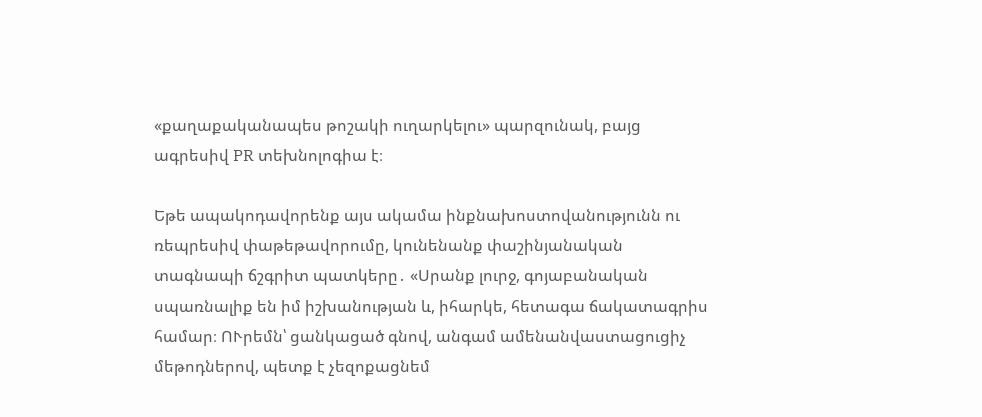«քաղաքականապես թոշակի ուղարկելու» պարզունակ, բայց ագրեսիվ PR տեխնոլոգիա է։

Եթե ապակոդավորենք այս ակամա ինքնախոստովանությունն ու ռեպրեսիվ փաթեթավորումը, կունենանք փաշինյանական տագնապի ճշգրիտ պատկերը․ «Սրանք լուրջ, գոյաբանական սպառնալիք են իմ իշխանության և, իհարկե, հետագա ճակատագրիս համար։ ՈՒրեմն՝ ցանկացած գնով, անգամ ամենանվաստացուցիչ մեթոդներով, պետք է չեզոքացնեմ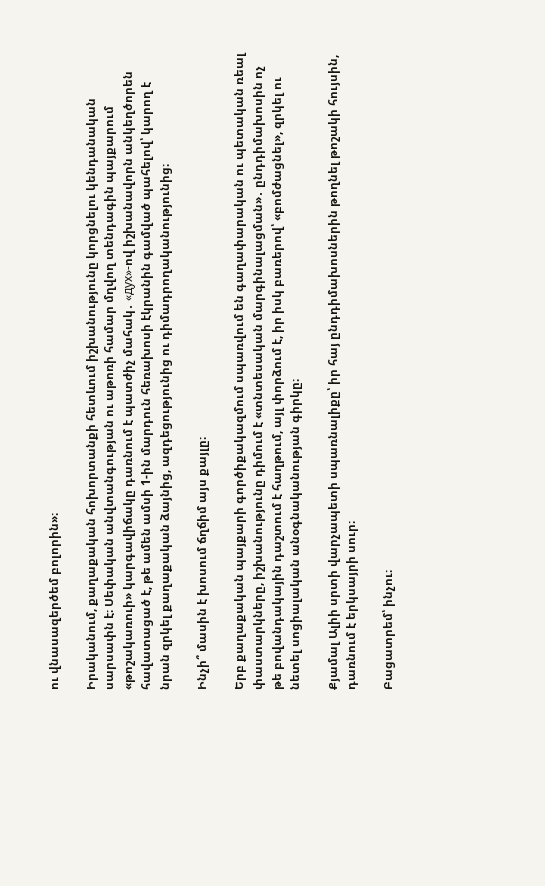ու վնասազերծեմ բոլորին»։

Իրականում, քաղաքական հոխորտանքի հետևում իշխանությունը կորցնելու կենդանական սարսափն է։ Սեփական անվտանգության ու աթոռի համար մղվող տենդագին պայքարում «թոշակառուի» կարգավիճակը դառնում է պատժիչ մահակ․ «дух»-ով իշխանավորն անկեղծորեն հավատացած է, թե ամեն ամսի 1-ին մարդուն հեռախոսի էկրանին գամված պահելով՝ կարող է նրան զրկել քաղաքական ձայնից, ազդեցությունից ու դիմադրողականությունից։

Ինչի՞ մասին է խոսում ճղճիմ այս քայլը։

Երբ քաղաքական պայքարի գործիքակազմում սպառվում են գաղափարական ու պետական ռեալ փաստարկները, իշխանությունը դիմում է «տնտեսական մարգինալացման»․ ընդդիմախոսին ոչ թե բովանդակային դաշտում է հաղթում, այլ փորձում է, իր իսկ բառերով՝ «բոմժացնել», զրկել ու նետել սոցիալական անօգնականության գիրկը։

Քյամալ Ալիի սրտի վարչապետի սպառնալիքը՝ իր հայ ընդդիմախոսներին թողնել թոշակի հույսին, դառնում է երկսայրի սուր։

Բացատրեմ՝ ինչու։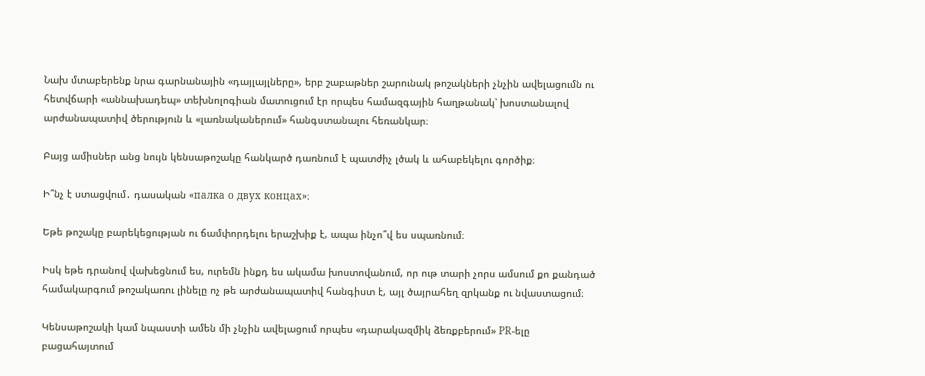Նախ մտաբերենք նրա գարնանային «դայլայլները», երբ շաբաթներ շարունակ թոշակների չնչին ավելացումն ու հետվճարի «աննախադեպ» տեխնոլոգիան մատուցում էր որպես համազգային հաղթանակ՝ խոստանալով արժանապատիվ ծերություն և «լառնականերում» հանգստանալու հեռանկար։

Բայց ամիսներ անց նույն կենսաթոշակը հանկարծ դառնում է պատժիչ լծակ և ահաբեկելու գործիք։

Ի՞նչ է ստացվում․ դասական «палка о двух концах»։

Եթե թոշակը բարեկեցության ու ճամփորդելու երաշխիք է, ապա ինչո՞վ ես սպառնում։

Իսկ եթե դրանով վախեցնում ես, ուրեմն ինքդ ես ակամա խոստովանում, որ ութ տարի չորս ամսում քո քանդած համակարգում թոշակառու լինելը ոչ թե արժանապատիվ հանգիստ է, այլ ծայրահեղ զրկանք ու նվաստացում։

Կենսաթոշակի կամ նպաստի ամեն մի չնչին ավելացում որպես «դարակազմիկ ձեռքբերում» PR-ելը բացահայտում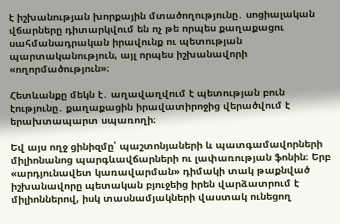է իշխանության խորքային մտածողությունը․ սոցիալական վճարները դիտարկվում են ոչ թե որպես քաղաքացու սահմանադրական իրավունք ու պետության պարտականություն, այլ որպես իշխանավորի «ողորմածություն»։

Հետևանքը մեկն է․ աղավաղվում է պետության բուն էությունը․ քաղաքացին իրավատիրոջից վերածվում է երախտապարտ սպառողի։

Եվ այս ողջ ցինիզմը՝ պաշտոնյաների և պատգամավորների միլիոնանոց պարգևավճարների ու լափառության ֆոնին։ Երբ «արդյունավետ կառավարման» դիմակի տակ թաքնված իշխանավորը պետական բյուջեից իրեն վարձատրում է միլիոններով, իսկ տասնամյակների վաստակ ունեցող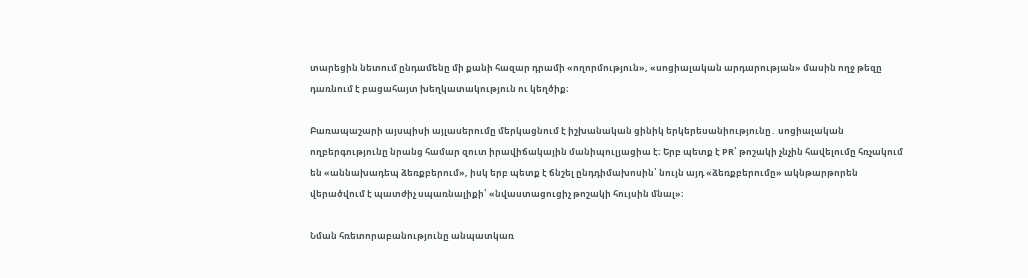տարեցին նետում ընդամենը մի քանի հազար դրամի «ողորմություն», «սոցիալական արդարության» մասին ողջ թեզը դառնում է բացահայտ խեղկատակություն ու կեղծիք։

Բառապաշարի այսպիսի այլասերումը մերկացնում է իշխանական ցինիկ երկերեսանիությունը․ սոցիալական ողբերգությունը նրանց համար զուտ իրավիճակային մանիպուլյացիա է։ Երբ պետք է PR՝ թոշակի չնչին հավելումը հռչակում են «աննախադեպ ձեռքբերում», իսկ երբ պետք է ճնշել ընդդիմախոսին՝ նույն այդ «ձեռքբերումը» ակնթարթորեն վերածվում է պատժիչ սպառնալիքի՝ «նվաստացուցիչ թոշակի հույսին մնալ»։

Նման հռետորաբանությունը անպատկառ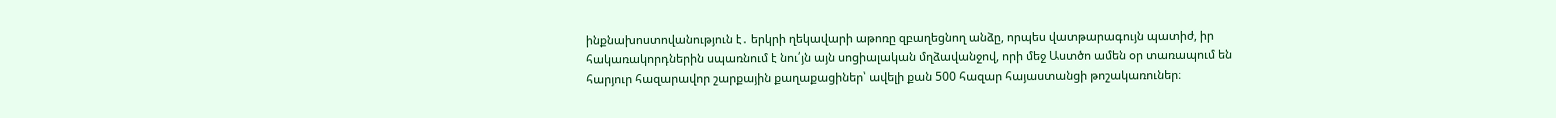ինքնախոստովանություն է․ երկրի ղեկավարի աթոռը զբաղեցնող անձը, որպես վատթարագույն պատիժ, իր հակառակորդներին սպառնում է նու՛յն այն սոցիալական մղձավանջով, որի մեջ Աստծո ամեն օր տառապում են հարյուր հազարավոր շարքային քաղաքացիներ՝ ավելի քան 500 հազար հայաստանցի թոշակառուներ։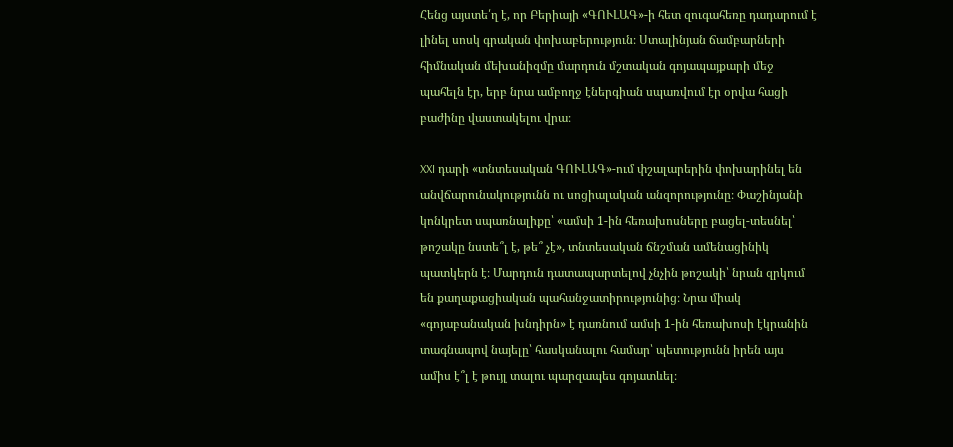Հենց այստե՛ղ է, որ Բերիայի «ԳՈՒԼԱԳ»-ի հետ զուգահեռը դադարում է լինել սոսկ գրական փոխաբերություն։ Ստալինյան ճամբարների հիմնական մեխանիզմը մարդուն մշտական գոյապայքարի մեջ պահելն էր, երբ նրա ամբողջ էներգիան սպառվում էր օրվա հացի բաժինը վաստակելու վրա։

XXI դարի «տնտեսական ԳՈՒԼԱԳ»-ում փշալարերին փոխարինել են անվճարունակությունն ու սոցիալական անզորությունը։ Փաշինյանի կոնկրետ սպառնալիքը՝ «ամսի 1-ին հեռախոսները բացել-տեսնել՝ թոշակը նստե՞լ է, թե՞ չէ», տնտեսական ճնշման ամենացինիկ պատկերն է։ Մարդուն դատապարտելով չնչին թոշակի՝ նրան զրկում են քաղաքացիական պահանջատիրությունից։ Նրա միակ «գոյաբանական խնդիրն» է դառնում ամսի 1-ին հեռախոսի էկրանին տագնապով նայելը՝ հասկանալու համար՝ պետությունն իրեն այս ամիս է՞լ է թույլ տալու պարզապես գոյատևել։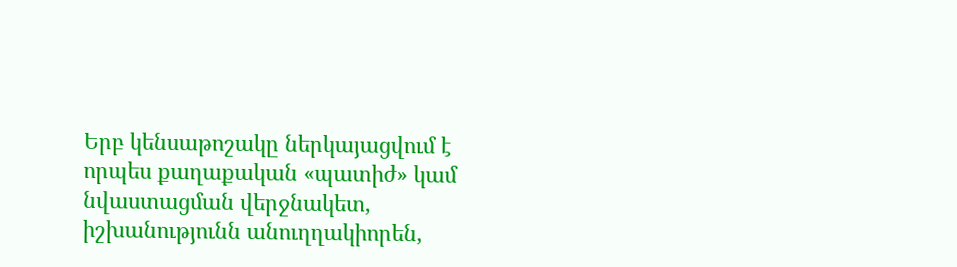Երբ կենսաթոշակը ներկայացվում է որպես քաղաքական «պատիժ» կամ նվաստացման վերջնակետ, իշխանությունն անուղղակիորեն,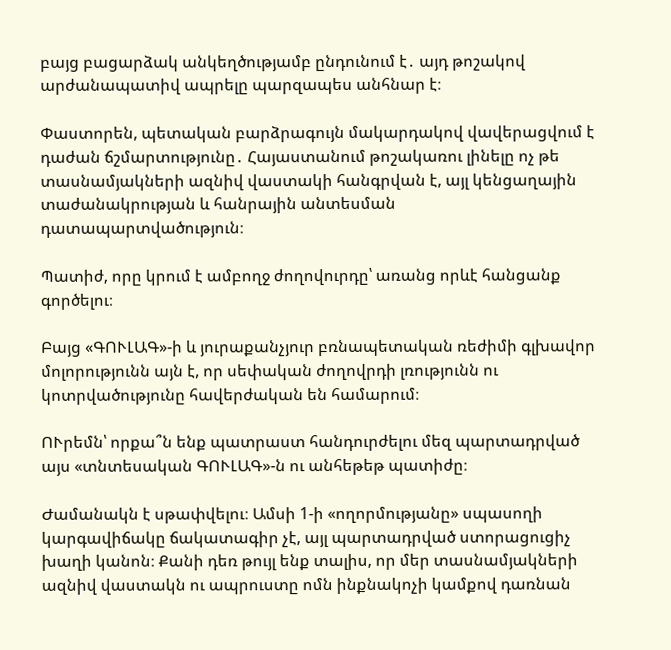բայց բացարձակ անկեղծությամբ ընդունում է․ այդ թոշակով արժանապատիվ ապրելը պարզապես անհնար է։

Փաստորեն, պետական բարձրագույն մակարդակով վավերացվում է դաժան ճշմարտությունը․ Հայաստանում թոշակառու լինելը ոչ թե տասնամյակների ազնիվ վաստակի հանգրվան է, այլ կենցաղային տաժանակրության և հանրային անտեսման դատապարտվածություն։

Պատիժ, որը կրում է ամբողջ ժողովուրդը՝ առանց որևէ հանցանք գործելու։

Բայց «ԳՈՒԼԱԳ»-ի և յուրաքանչյուր բռնապետական ռեժիմի գլխավոր մոլորությունն այն է, որ սեփական ժողովրդի լռությունն ու կոտրվածությունը հավերժական են համարում։

ՈՒրեմն՝ որքա՞ն ենք պատրաստ հանդուրժելու մեզ պարտադրված այս «տնտեսական ԳՈՒԼԱԳ»-ն ու անհեթեթ պատիժը։

Ժամանակն է սթափվելու։ Ամսի 1-ի «ողորմությանը» սպասողի կարգավիճակը ճակատագիր չէ, այլ պարտադրված ստորացուցիչ խաղի կանոն։ Քանի դեռ թույլ ենք տալիս, որ մեր տասնամյակների ազնիվ վաստակն ու ապրուստը ոմն ինքնակոչի կամքով դառնան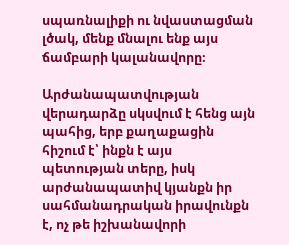սպառնալիքի ու նվաստացման լծակ, մենք մնալու ենք այս ճամբարի կալանավորը։

Արժանապատվության վերադարձը սկսվում է հենց այն պահից, երբ քաղաքացին հիշում է՝ ինքն է այս պետության տերը, իսկ արժանապատիվ կյանքն իր սահմանադրական իրավունքն է, ոչ թե իշխանավորի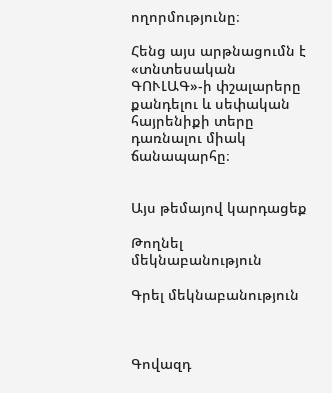ողորմությունը։

Հենց այս արթնացումն է «տնտեսական ԳՈՒԼԱԳ»-ի փշալարերը քանդելու և սեփական հայրենիքի տերը դառնալու միակ ճանապարհը։


Այս թեմայով կարդացեք

Թողնել մեկնաբանություն

Գրել մեկնաբանություն



Գովազդ